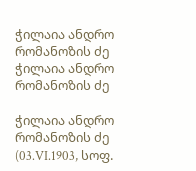ჭილაია ანდრო რომანოზის ძე
ჭილაია ანდრო რომანოზის ძე

ჭილაია ანდრო რომანოზის ძე (03.VI.1903, სოფ.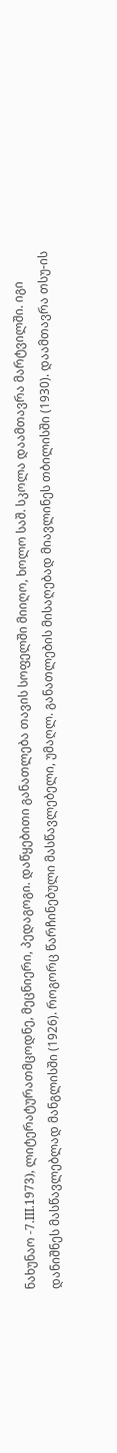ნახუნაო -7.III.1973), ლიტერატურათმცოდნე, მეცნიერი, პედაგოგი. დაწყებითი განათლება თავის სოფელში მიიღო, ხოლო საშ. სკოლა დაამთავრა მარტვილში. იგი დანიშნეს მასწავლებლად მანგლისში (1926). როგორც წარჩინებული მასწავლებელი, უმაღლ. განათლების მისაღებად მიავლინეს თბილისში (1930). დაამთავრა თსუ-ის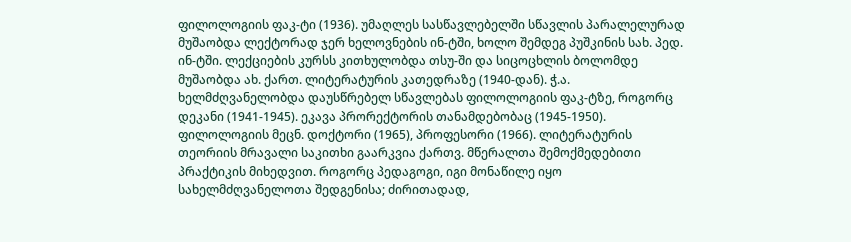ფილოლოგიის ფაკ-ტი (1936). უმაღლეს სასწავლებელში სწავლის პარალელურად მუშაობდა ლექტორად ჯერ ხელოვნების ინ-ტში, ხოლო შემდეგ პუშკინის სახ. პედ. ინ-ტში. ლექციების კურსს კითხულობდა თსუ-ში და სიცოცხლის ბოლომდე მუშაობდა ახ. ქართ. ლიტერატურის კათედრაზე (1940-დან). ჭ.ა. ხელმძღვანელობდა დაუსწრებელ სწავლებას ფილოლოგიის ფაკ-ტზე, როგორც დეკანი (1941-1945). ეკავა პრორექტორის თანამდებობაც (1945-1950). ფილოლოგიის მეცნ. დოქტორი (1965), პროფესორი (1966). ლიტერატურის თეორიის მრავალი საკითხი გაარკვია ქართვ. მწერალთა შემოქმედებითი პრაქტიკის მიხედვით. როგორც პედაგოგი, იგი მონაწილე იყო სახელმძღვანელოთა შედგენისა; ძირითადად,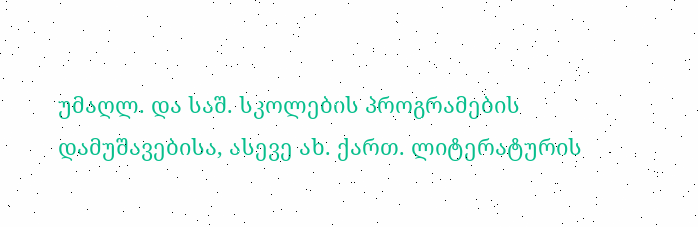უმაღლ. და საშ. სკოლების პროგრამების დამუშავებისა, ასევე ახ. ქართ. ლიტერატურის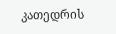კათედრის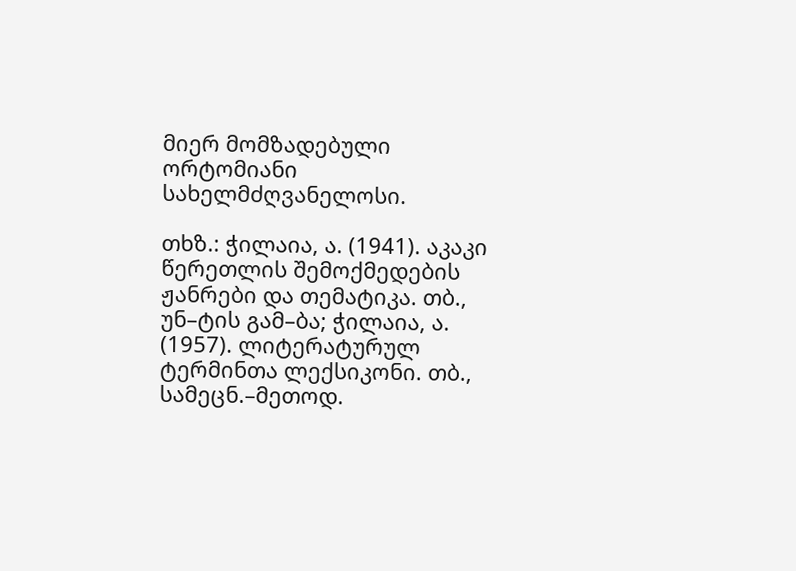მიერ მომზადებული ორტომიანი სახელმძღვანელოსი.

თხზ.: ჭილაია, ა. (1941). აკაკი წერეთლის შემოქმედების ჟანრები და თემატიკა. თბ., უნ–ტის გამ–ბა; ჭილაია, ა. (1957). ლიტერატურულ ტერმინთა ლექსიკონი. თბ., სამეცნ.–მეთოდ.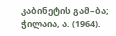კაბინეტის გამ–ბა; ჭილაია, ა. (1964).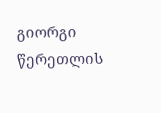გიორგი წერეთლის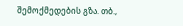შემოქმედების გზა. თბ.,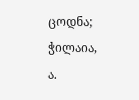ცოდნა; ჭილაია, ა.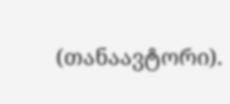(თანაავტორი).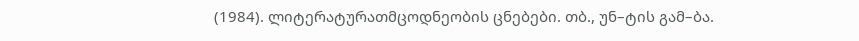(1984). ლიტერატურათმცოდნეობის ცნებები. თბ., უნ–ტის გამ–ბა.